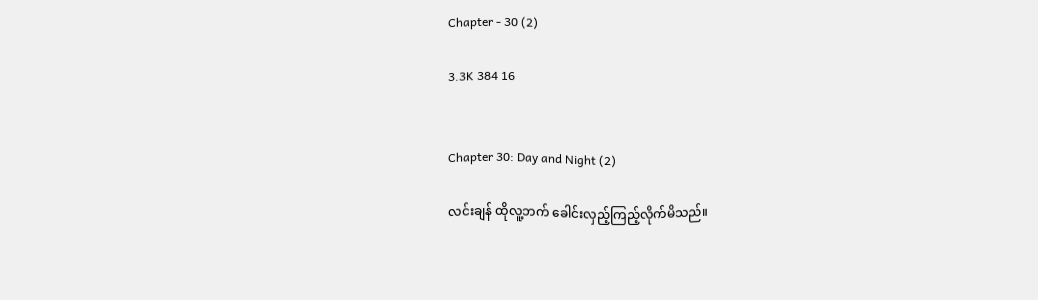Chapter - 30 (2)

3.3K 384 16


Chapter 30: Day and Night (2)

လင်းချန် ထိုလူ့ဘက် ခေါင်းလှည့်ကြည့်လိုက်မိသည်။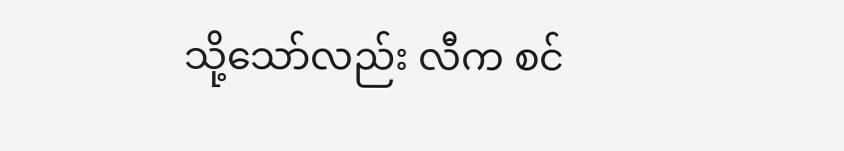သို့သော်လည်း လီက စင်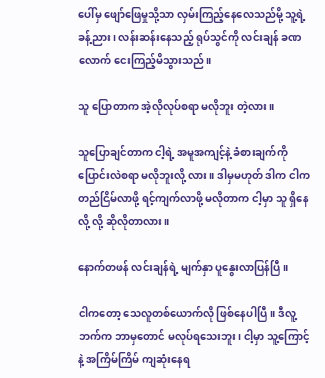ပေါ်မှ ဖျော်ဖြေမှုသို့သာ လှမ်းကြည့်နေလေသည်မို့ သူ့ရဲ့ ခန့်ညား၊ လန်းဆန်းနေသည့် ရုပ်သွင်ကို လင်းချန် ခဏလောက် ငေးကြည့်မိသွားသည်။

သူ ပြောတာက အဲ့လိုလုပ်စရာ မလိုဘူး တဲ့လား။

သူပြောချင်တာက ငါ့ရဲ့ အမူအကျင့်နဲ့ ခံစားချက်ကို ပြောင်းလဲစရာ မလိုဘူးလို့ လား။ ဒါမှမဟုတ် ဒါက ငါက တည်ငြိမ်လာဖို့ ရင့်ကျက်လာဖို့ မလိုတာက ငါ့မှာ သူ ရှိနေလို့ လို့ ဆိုလိုတာလား။

နောက်တဖန် လင်းချန်ရဲ့ မျက်နှာ ပူနွေးလာပြန်ပြီ။

ငါကတော့ သေလူတစ်ယောက်လို ဖြစ်နေပါပြီ။ ဒီလူ့ ဘက်က ဘာမှတောင် မလုပ်ရသေးဘူး၊ ငါ့မှာ သူ့ကြောင့်နဲ့ အကြိမ်ကြိမ် ကျဆုံးနေရ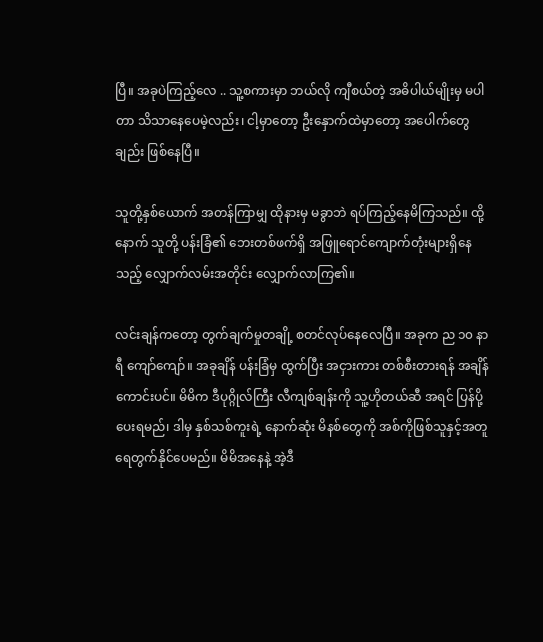ပြီ။ အခုပဲကြည့်လေ .. သူ့စကားမှာ ဘယ်လို ကျီစယ်တဲ့ အဓိပါယ်မျိုးမှ မပါတာ သိသာနေပေမဲ့လည်း၊ ငါ့မှာတော့ ဦးနှောက်ထဲမှာတော့ အပေါက်တွေချည်း ဖြစ်နေပြီ။

သူတို့နှစ်ယောက် အတန်ကြာမျှ ထိုနားမှ မခွာဘဲ ရပ်ကြည့်နေမိကြသည်။ ထို့နောက် သူတို့ ပန်းခြံ၏ ဘေးတစ်ဖက်ရှိ အဖြူရောင်ကျောက်တုံးများရှိနေသည့် လျှောက်လမ်းအတိုင်း လျှောက်လာကြ၏။

လင်းချန်ကတော့ တွက်ချက်မှုတချို့ စတင်လုပ်နေလေပြီ။ အခုက ည ၁၀ နာရီ ကျော်ကျော်။ အခုချိန် ပန်းခြံမှ ထွက်ပြီး အငှားကား တစ်စီးတားရန် အချိန်ကောင်းပင်။ မိမိက ဒီပုဂ္ဂိုလ်ကြီး လီကျစ်ချန်းကို သူ့ဟိုတယ်ဆီ အရင် ပြန်ပို့ပေးရမည်၊ ဒါမှ နှစ်သစ်ကူးရဲ့ နောက်ဆုံး မိနစ်တွေကို အစ်ကိုဖြစ်သူနှင့်အတူ ရေတွက်နိုင်ပေမည်။ မိမိအနေနဲ့ အဲ့ဒီ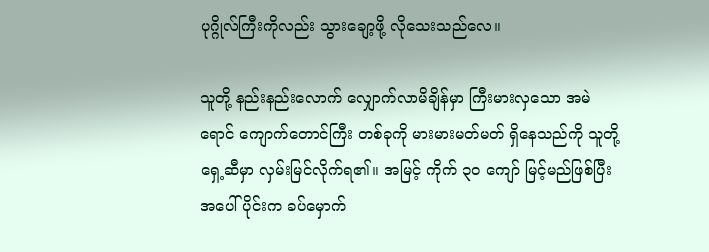ပုဂ္ဂိုလ်ကြီးကိုလည်း သွားချော့ဖို့ လိုသေးသည်လေ။

သူတို့ နည်းနည်းလောက် လျှောက်လာမိချိန်မှာ ကြီးမားလှသော အမဲရောင် ကျောက်တောင်ကြီး တစ်ခုကို မားမားမတ်မတ် ရှိနေသည်ကို သူတို့ရှေ့ဆီမှာ လှမ်းမြင်လိုက်ရ၏။ အမြင့် ကိုက် ၃၀ ကျော် မြင့်မည်ဖြစ်ပြီး အပေါ်ပိုင်းက ခပ်မှောက်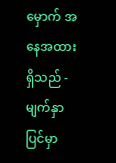မှောက် အနေအထားရှိသည် - မျက်နှာပြင်မှာ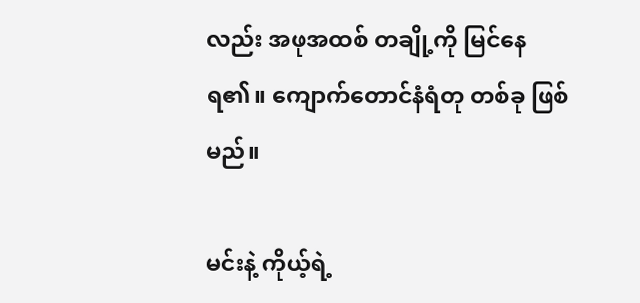လည်း အဖုအထစ် တချို့ကို မြင်နေရ၏။ ကျောက်တောင်နံရံတု တစ်ခု ဖြစ်မည်။

မင်းနဲ့ ကိုယ့်ရဲ့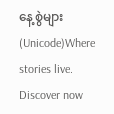နေ့စွဲများ (Unicode)Where stories live. Discover now